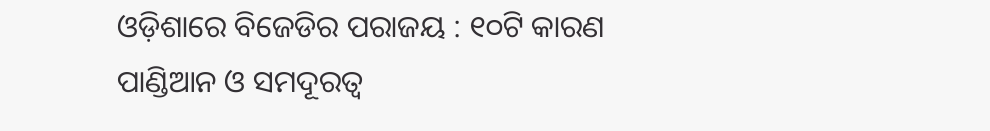ଓଡ଼ିଶାରେ ବିଜେଡିର ପରାଜୟ : ୧୦ଟି କାରଣ
ପାଣ୍ଡିଆନ ଓ ସମଦୂରତ୍ବ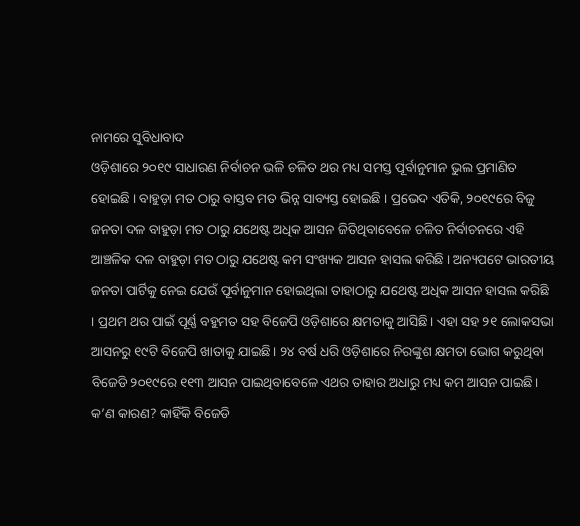ନାମରେ ସୁବିଧାବାଦ
ଓଡ଼ିଶାରେ ୨୦୧୯ ସାଧାରଣ ନିର୍ବାଚନ ଭଳି ଚଳିତ ଥର ମଧ୍ୟ ସମସ୍ତ ପୂର୍ବାନୁମାନ ଭୁଲ ପ୍ରମାଣିତ ହୋଇଛି । ବାହୁଡ଼ା ମତ ଠାରୁ ବାସ୍ତବ ମତ ଭିନ୍ନ ସାବ୍ୟସ୍ତ ହୋଇଛି । ପ୍ରଭେଦ ଏତିକି, ୨୦୧୯ରେ ବିଜୁ ଜନତା ଦଳ ବାହୁଡ଼ା ମତ ଠାରୁ ଯଥେଷ୍ଟ ଅଧିକ ଆସନ ଜିତିଥିବାବେଳେ ଚଳିତ ନିର୍ବାଚନରେ ଏହି ଆଞ୍ଚଳିକ ଦଳ ବାହୁଡ଼ା ମତ ଠାରୁ ଯଥେଷ୍ଟ କମ ସଂଖ୍ୟକ ଆସନ ହାସଲ କରିଛି । ଅନ୍ୟପଟେ ଭାରତୀୟ ଜନତା ପାର୍ଟିକୁ ନେଇ ଯେଉଁ ପୂର୍ବାନୁମାନ ହୋଇଥିଲା ତାହାଠାରୁ ଯଥେଷ୍ଟ ଅଧିକ ଆସନ ହାସଲ କରିଛି । ପ୍ରଥମ ଥର ପାଇଁ ପୂର୍ଣ୍ଣ ବହୁମତ ସହ ବିଜେପି ଓଡ଼ିଶାରେ କ୍ଷମତାକୁ ଆସିଛି। ଏହା ସହ ୨୧ ଲୋକସଭା ଆସନରୁ ୧୯ଟି ବିଜେପି ଖାତାକୁ ଯାଇଛି। ୨୪ ବର୍ଷ ଧରି ଓଡ଼ିଶାରେ ନିରଙ୍କୁଶ କ୍ଷମତା ଭୋଗ କରୁଥିବା ବିଜେଡି ୨୦୧୯ରେ ୧୧୩ ଆସନ ପାଇଥିବାବେଳେ ଏଥର ତାହାର ଅଧାରୁ ମଧ୍ୟ କମ ଆସନ ପାଇଛି।
କ’ଣ କାରଣ? କାହିଁକି ବିଜେଡି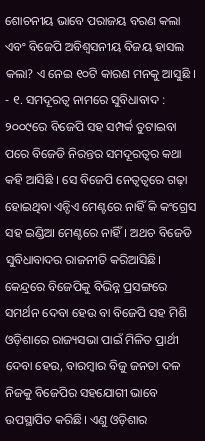ଶୋଚନୀୟ ଭାବେ ପରାଜୟ ବରଣ କଲା ଏବଂ ବିଜେପି ଅବିଶ୍ବସନୀୟ ବିଜୟ ହାସଲ କଲା? ଏ ନେଇ ୧୦ଟି କାରଣ ମନକୁ ଆସୁଛି ।
- ୧. ସମଦୂରତ୍ବ ନାମରେ ସୁବିଧାବାଦ : ୨୦୦୯ରେ ବିଜେପି ସହ ସମ୍ପର୍କ ତୁଟାଇବା ପରେ ବିଜେଡି ନିରନ୍ତର ସମଦୂରତ୍ବର କଥା କହି ଆସିଛି । ସେ ବିଜେପି ନେତ୍ବତ୍ବରେ ଗଢ଼ା ହୋଇଥିବା ଏନ୍ଡିଏ ମେଣ୍ଟରେ ନାହିଁ କି କଂଗ୍ରେସ ସହ ଇଣ୍ଡିଆ ମେଣ୍ଟରେ ନାହିଁ। ଅଥଚ ବିଜେଡି ସୁବିଧାବାଦର ରାଜନୀତି କରିଆସିଛି। କେନ୍ଦ୍ରରେ ବିଜେପିକୁ ବିଭିନ୍ନ ପ୍ରସଙ୍ଗରେ ସମର୍ଥନ ଦେବା ହେଉ ବା ବିଜେପି ସହ ମିଶି ଓଡ଼ିଶାରେ ରାଜ୍ୟସଭା ପାଇଁ ମିଳିତ ପ୍ରାର୍ଥୀ ଦେବା ହେଉ, ବାରମ୍ବାର ବିଜୁ ଜନତା ଦଳ ନିଜକୁ ବିଜେପିର ସହଯୋଗୀ ଭାବେ ଉପସ୍ଥାପିତ କରିଛି। ଏଣୁ ଓଡ଼ିଶାର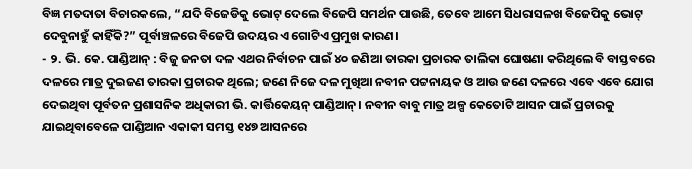ବିଜ୍ଞ ମତଦାତା ବିଚାରକଲେ, “ଯଦି ବିଜେଡିକୁ ଭୋଟ୍ ଦେଲେ ବିଜେପି ସମର୍ଥନ ପାଉଛି, ତେବେ ଆମେ ସିଧରାସଳଖ ବିଜେପିକୁ ଭୋଟ୍ ଦେବୁନାହୁଁ କାହିଁକି?” ପୂର୍ବାଞ୍ଚଳରେ ବିଜେପି ଉଦୟର ଏ ଗୋଟିଏ ପ୍ରମୁଖ କାରଣ।
- ୨. ଭି. କେ. ପାଣ୍ଡିଆନ୍ : ବିଜୁ ଜନତା ଦଳ ଏଥର ନିର୍ବାଚନ ପାଇଁ ୪୦ ଜଣିଆ ତାରକା ପ୍ରଚାରକ ତାଲିକା ଘୋଷଣା କରିଥିଲେ ବି ବାସ୍ତବରେ ଦଳରେ ମାତ୍ର ଦୁଇଜଣ ତାରକା ପ୍ରଚାରକ ଥିଲେ; ଜଣେ ନିଜେ ଦଳ ମୁଖିଆ ନବୀନ ପଟ୍ଟନାୟକ ଓ ଆଉ ଜଣେ ଦଳରେ ଏବେ ଏବେ ଯୋଗ ଦେଇଥିବା ପୂର୍ବତନ ପ୍ରଶାସନିକ ଅଧିକାରୀ ଭି. କାର୍ତ୍ତିକେୟନ୍ ପାଣ୍ଡିଆନ୍। ନବୀନ ବାବୁ ମାତ୍ର ଅଳ୍ପ କେତୋଟି ଆସନ ପାଇଁ ପ୍ରଚାରକୁ ଯାଇଥିବାବେଳେ ପାଣ୍ଡିଆନ ଏକାକୀ ସମସ୍ତ ୧୪୭ ଆସନରେ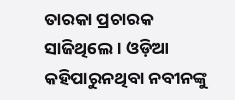ତାରକା ପ୍ରଚାରକ ସାଜିଥିଲେ। ଓଡ଼ିଆ କହିପାରୁନଥିବା ନବୀନଙ୍କୁ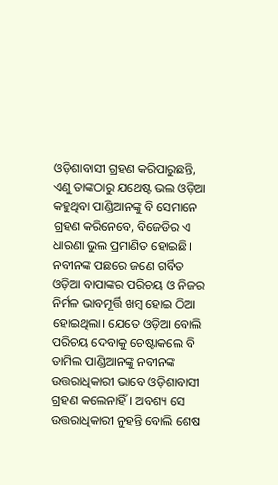ଓଡ଼ିଶାବାସୀ ଗ୍ରହଣ କରିପାରୁଛନ୍ତି, ଏଣୁ ତାଙ୍କଠାରୁ ଯଥେଷ୍ଟ ଭଲ ଓଡ଼ିଆ କହୁଥିବା ପାଣ୍ଡିଆନଙ୍କୁ ବି ସେମାନେ ଗ୍ରହଣ କରିନେବେ, ବିଜେଡିର ଏ ଧାରଣା ଭୁଲ ପ୍ରମାଣିତ ହୋଇଛି। ନବୀନଙ୍କ ପଛରେ ଜଣେ ଗର୍ବିତ ଓଡ଼ିଆ ବାପାଙ୍କର ପରିଚୟ ଓ ନିଜର ନିର୍ମଳ ଭାବମୂର୍ତ୍ତି ଖମ୍ବ ହୋଇ ଠିଆ ହୋଇଥିଲା। ଯେତେ ଓଡ଼ିଆ ବୋଲି ପରିଚୟ ଦେବାକୁ ଚେଷ୍ଟାକଲେ ବି ତାମିଲ ପାଣ୍ଡିଆନଙ୍କୁ ନବୀନଙ୍କ ଉତ୍ତରାଧିକାରୀ ଭାବେ ଓଡ଼ିଶାବାସୀ ଗ୍ରହଣ କଲେନାହିଁ। ଅବଶ୍ୟ ସେ ଉତ୍ତରାଧିକାରୀ ନୁହନ୍ତି ବୋଲି ଶେଷ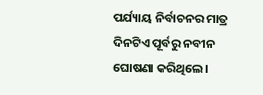ପର୍ଯ୍ୟାୟ ନିର୍ବାଚନର ମାତ୍ର ଦିନଟିଏ ପୂର୍ବରୁ ନବୀନ ଘୋଷଣା କରିଥିଲେ।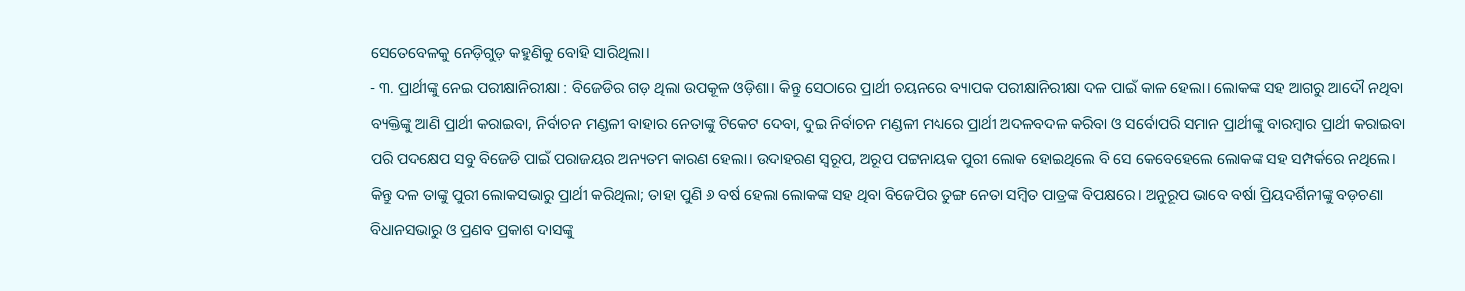ସେତେବେଳକୁ ନେଡ଼ିଗୁଡ଼ କହୁଣିକୁ ବୋହି ସାରିଥିଲା।
- ୩. ପ୍ରାର୍ଥୀଙ୍କୁ ନେଇ ପରୀକ୍ଷାନିରୀକ୍ଷା : ବିଜେଡିର ଗଡ଼ ଥିଲା ଉପକୂଳ ଓଡ଼ିଶା। କିନ୍ତୁ ସେଠାରେ ପ୍ରାର୍ଥୀ ଚୟନରେ ବ୍ୟାପକ ପରୀକ୍ଷାନିରୀକ୍ଷା ଦଳ ପାଇଁ କାଳ ହେଲା। ଲୋକଙ୍କ ସହ ଆଗରୁ ଆଦୌ ନଥିବା ବ୍ୟକ୍ତିଙ୍କୁ ଆଣି ପ୍ରାର୍ଥୀ କରାଇବା, ନିର୍ବାଚନ ମଣ୍ଡଳୀ ବାହାର ନେତାଙ୍କୁ ଟିକେଟ ଦେବା, ଦୁଇ ନିର୍ବାଚନ ମଣ୍ଡଳୀ ମଧ୍ୟରେ ପ୍ରାର୍ଥୀ ଅଦଳବଦଳ କରିବା ଓ ସର୍ବୋପରି ସମାନ ପ୍ରାର୍ଥୀଙ୍କୁ ବାରମ୍ବାର ପ୍ରାର୍ଥୀ କରାଇବା ପରି ପଦକ୍ଷେପ ସବୁ ବିଜେଡି ପାଇଁ ପରାଜୟର ଅନ୍ୟତମ କାରଣ ହେଲା। ଉଦାହରଣ ସ୍ବରୂପ, ଅରୂପ ପଟ୍ଟନାୟକ ପୁରୀ ଲୋକ ହୋଇଥିଲେ ବି ସେ କେବେହେଲେ ଲୋକଙ୍କ ସହ ସମ୍ପର୍କରେ ନଥିଲେ। କିନ୍ତୁ ଦଳ ତାଙ୍କୁ ପୁରୀ ଲୋକସଭାରୁ ପ୍ରାର୍ଥୀ କରିଥିଲା; ତାହା ପୁଣି ୬ ବର୍ଷ ହେଲା ଲୋକଙ୍କ ସହ ଥିବା ବିଜେପିର ତୁଙ୍ଗ ନେତା ସମ୍ବିତ ପାତ୍ରଙ୍କ ବିପକ୍ଷରେ। ଅନୁରୂପ ଭାବେ ବର୍ଷା ପ୍ରିୟଦର୍ଶିନୀଙ୍କୁ ବଡ଼ଚଣା ବିଧାନସଭାରୁ ଓ ପ୍ରଣବ ପ୍ରକାଶ ଦାସଙ୍କୁ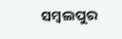ସମ୍ବଲପୁର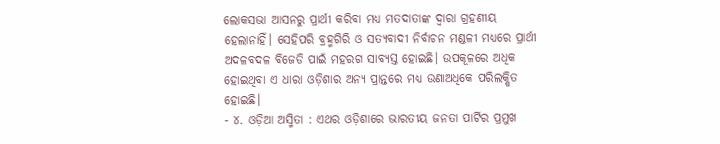ଲୋକସଭା ଆସନରୁ ପ୍ରାର୍ଥୀ କରିବା ମଧ୍ୟ ମତଦାତାଙ୍କ ଦ୍ବାରା ଗ୍ରହଣୀୟ ହେଲାନାହିଁ। ସେହିପରି ବ୍ରହ୍ମଗିରି ଓ ସତ୍ୟବାଦୀ ନିର୍ବାଚନ ମଣ୍ଡଳୀ ମଧ୍ୟରେ ପ୍ରାର୍ଥୀ ଅଦଳବଦଳ ବିଜେଡି ପାଇଁ ମହରଗ ସାବ୍ୟସ୍ତ ହୋଇଛି। ଉପକୂଳରେ ଅଧିକ ହୋଇଥିବା ଏ ଧାରା ଓଡ଼ିଶାର ଅନ୍ୟ ପ୍ରାନ୍ତରେ ମଧ୍ୟ ଉଣାଅଧିକେ ପରିଲକ୍ଷିତ ହୋଇଛି।
- ୪. ଓଡ଼ିଆ ଅସ୍ମିତା : ଏଥର ଓଡ଼ିଶାରେ ଭାରତୀୟ ଜନତା ପାର୍ଟିର ପ୍ରମୁଖ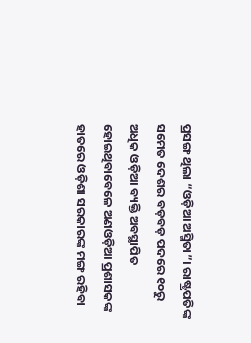ପ୍ରସଙ୍ଗ ଥିଲା “ଓଡ଼ିଆ ଅସ୍ମିତା”। ରାଷ୍ଟ୍ରପତିଙ୍କ ସମେତ ଦେଶର ବଡ଼ବଡ଼ ପଦରେ ୧୦ରୁ ଅଧିକ ଓଡ଼ିଆ ବ୍ୟକ୍ତି ଅବସ୍ଥାପିତ ହୋଇଥିବାବେଳେ ଅଣଓଡ଼ିଆ ପ୍ରଶାସକଙ୍କ ହାତରେ ଓଡ଼ିଶା ସରକାରଙ୍କ ମଙ୍ଗ ରହିବା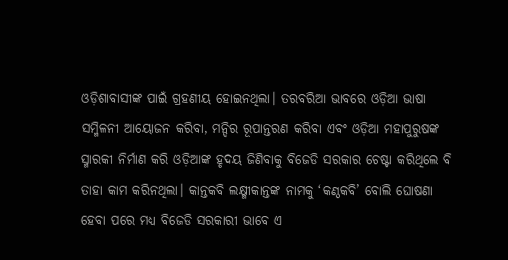ଓଡ଼ିଶାବାସୀଙ୍କ ପାଇଁ ଗ୍ରହଣୀୟ ହୋଇନଥିଲା। ତରବରିଆ ଭାବରେ ଓଡ଼ିଆ ଭାଷା ସମ୍ମିଳନୀ ଆୟୋଜନ କରିବା, ମନ୍ଦିର ରୂପାନ୍ତରଣ କରିବା ଏବଂ ଓଡ଼ିଆ ମହାପୁରୁଷଙ୍କ ସ୍ମାରକୀ ନିର୍ମାଣ କରି ଓଡ଼ିଆଙ୍କ ହୃଦୟ ଜିଣିବାକୁ ବିଜେଡି ସରକାର ଚେଷ୍ଟା କରିଥିଲେ ବି ତାହା କାମ କରିନଥିଲା। କାନ୍ତକବି ଲକ୍ଷ୍ମୀକାନ୍ତଙ୍କ ନାମକୁ ‘କଣ୍ଠକବି’ ବୋଲି ଘୋଷଣା ହେବା ପରେ ମଧ୍ୟ ବିଜେଡି ସରକାରୀ ଭାବେ ଏ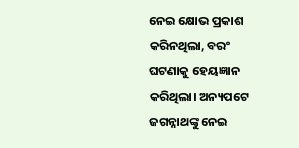ନେଇ କ୍ଷୋଭ ପ୍ରକାଶ କରିନଥିଲା, ବରଂ ଘଟଣାକୁ ହେୟଜ୍ଞାନ କରିଥିଲା। ଅନ୍ୟପଟେ ଜଗନ୍ନାଥଙ୍କୁ ନେଇ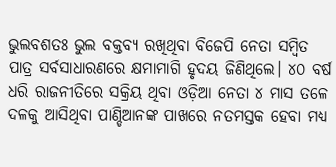ଭୁଲବଶତଃ ଭୁଲ ବକ୍ତବ୍ୟ ରଖିଥିବା ବିଜେପି ନେତା ସମ୍ବିତ ପାତ୍ର ସର୍ବସାଧାରଣରେ କ୍ଷମାମାଗି ହୃଦୟ ଜିଣିଥିଲେ। ୪୦ ବର୍ଷ ଧରି ରାଜନୀତିରେ ସକ୍ରିୟ ଥିବା ଓଡ଼ିଆ ନେତା ୪ ମାସ ତଳେ ଦଳକୁ ଆସିଥିବା ପାଣ୍ଡିଆନଙ୍କ ପାଖରେ ନତମସ୍ତକ ହେବା ମଧ୍ୟ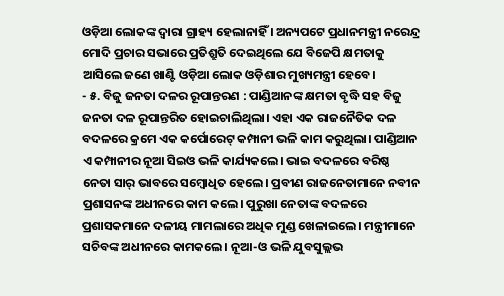ଓଡ଼ିଆ ଲୋକଙ୍କ ଦ୍ବାରା ଗ୍ରାହ୍ୟ ହେଲାନାହିଁ । ଅନ୍ୟପଟେ ପ୍ରଧାନମନ୍ତ୍ରୀ ନରେନ୍ଦ୍ର ମୋଦି ପ୍ରଚାର ସଭାରେ ପ୍ରତିଶ୍ରୁତି ଦେଇଥିଲେ ଯେ ବିଜେପି କ୍ଷମତାକୁ ଆସିଲେ ଜଣେ ଖାଣ୍ଟି ଓଡ଼ିଆ ଲୋକ ଓଡ଼ିଶାର ମୁଖ୍ୟମନ୍ତ୍ରୀ ହେବେ।
- ୫. ବିଜୁ ଜନତା ଦଳର ରୂପାନ୍ତରଣ : ପାଣ୍ଡିଆନଙ୍କ କ୍ଷମତା ବୃଦ୍ଧି ସହ ବିଜୁ ଜନତା ଦଳ ରୂପାନ୍ତରିତ ହୋଇଚାଲିଥିଲା। ଏହା ଏକ ରାଜନୈତିକ ଦଳ ବଦଳରେ କ୍ରମେ ଏକ କର୍ପୋରେଟ୍ କମ୍ପାନୀ ଭଳି କାମ କରୁଥିଲା। ପାଣ୍ଡିଆନ ଏ କମ୍ପାନୀର ନୂଆ ସିଇଓ ଭଳି କାର୍ଯ୍ୟକଲେ। ଭାଇ ବଦଳରେ ବରିଷ୍ଠ ନେତା ସାର୍ ଭାବରେ ସମ୍ବୋଧିତ ହେଲେ। ପ୍ରବୀଣ ରାଜନେତାମାନେ ନବୀନ ପ୍ରଶାସନଙ୍କ ଅଧୀନରେ କାମ କଲେ। ପୁରୁଖା ନେତାଙ୍କ ବଦଳରେ ପ୍ରଶାସକମାନେ ଦଳୀୟ ମାମଲାରେ ଅଧିକ ମୁଣ୍ଡ ଖେଳାଇଲେ। ମନ୍ତ୍ରୀମାନେ ସଚିବଙ୍କ ଅଧୀନରେ କାମକଲେ। ନୂଆ-ଓ ଭଳି ଯୁବସୁଲ୍ଲଭ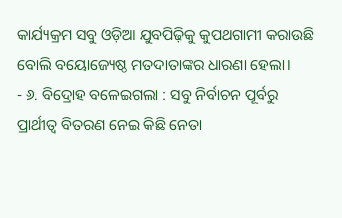କାର୍ଯ୍ୟକ୍ରମ ସବୁ ଓଡ଼ିଆ ଯୁବପିଢ଼ିକୁ କୁପଥଗାମୀ କରାଉଛି ବୋଲି ବୟୋଜ୍ୟେଷ୍ଠ ମତଦାତାଙ୍କର ଧାରଣା ହେଲା।
- ୬. ବିଦ୍ରୋହ ବଳେଇଗଲା : ସବୁ ନିର୍ବାଚନ ପୂର୍ବରୁ ପ୍ରାର୍ଥୀତ୍ବ ବିତରଣ ନେଇ କିଛି ନେତା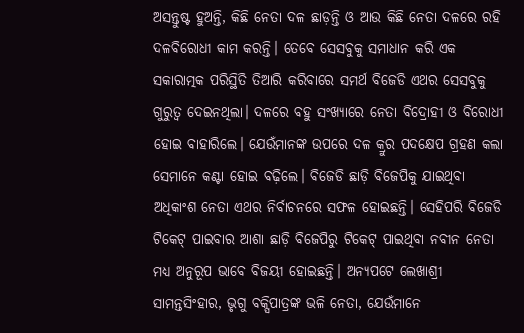ଅସନ୍ତୁଷ୍ଟ ହୁଅନ୍ତି, କିଛି ନେତା ଦଳ ଛାଡ଼ନ୍ତି ଓ ଆଉ କିଛି ନେତା ଦଳରେ ରହି ଦଳବିରୋଧୀ କାମ କରନ୍ତି। ତେବେ ସେସବୁକୁ ସମାଧାନ କରି ଏକ ସକାରାତ୍ମକ ପରିସ୍ଥିତି ତିଆରି କରିବାରେ ସମର୍ଥ ବିଜେଡି ଏଥର ସେସବୁକୁ ଗୁରୁତ୍ବ ଦେଇନଥିଲା। ଦଳରେ ବହୁ ସଂଖ୍ୟାରେ ନେତା ବିଦ୍ରୋହୀ ଓ ବିରୋଧୀ ହୋଇ ବାହାରିଲେ। ଯେଉଁମାନଙ୍କ ଉପରେ ଦଳ କ୍ରୁର ପଦକ୍ଷେପ ଗ୍ରହଣ କଲା ସେମାନେ କଣ୍ଟା ହୋଇ ବଢ଼ିଲେ। ବିଜେଡି ଛାଡ଼ି ବିଜେପିକୁ ଯାଇଥିବା ଅଧିକାଂଶ ନେତା ଏଥର ନିର୍ବାଚନରେ ସଫଳ ହୋଇଛନ୍ତି। ସେହିପରି ବିଜେଡି ଟିକେଟ୍ ପାଇବାର ଆଶା ଛାଡ଼ି ବିଜେପିରୁ ଟିକେଟ୍ ପାଇଥିବା ନବୀନ ନେତା ମଧ୍ୟ ଅନୁରୂପ ଭାବେ ବିଜୟୀ ହୋଇଛନ୍ତି। ଅନ୍ୟପଟେ ଲେଖାଶ୍ରୀ ସାମନ୍ତସିଂହାର, ଭୃଗୁ ବକ୍ସିପାତ୍ରଙ୍କ ଭଳି ନେତା, ଯେଉଁମାନେ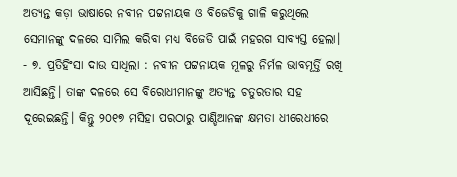ଅତ୍ୟନ୍ତ କଡ଼ା ଭାଷାରେ ନବୀନ ପଟ୍ଟନାୟକ ଓ ବିଜେଡିକୁ ଗାଳି କରୁଥିଲେ ସେମାନଙ୍କୁ ଦଳରେ ସାମିଲ କରିବା ମଧ୍ୟ ବିଜେଡି ପାଇଁ ମହରଗ ସାବ୍ୟସ୍ତ ହେଲା।
- ୭. ପ୍ରତିହିଂସା ଦାଉ ସାଧିଲା : ନବୀନ ପଟ୍ଟନାୟକ ମୂଳରୁ ନିର୍ମଳ ଭାବମୂର୍ତ୍ତି ରଖି ଆସିଛନ୍ତି। ତାଙ୍କ ଦଳରେ ସେ ବିରୋଧୀମାନଙ୍କୁ ଅତ୍ୟନ୍ତ ଚତୁରତାର ସହ ଦୂରେଇଛନ୍ତି। କିନ୍ତୁ ୨୦୧୭ ମସିହା ପରଠାରୁ ପାଣ୍ଡିଆନଙ୍କ କ୍ଷମତା ଧୀରେଧୀରେ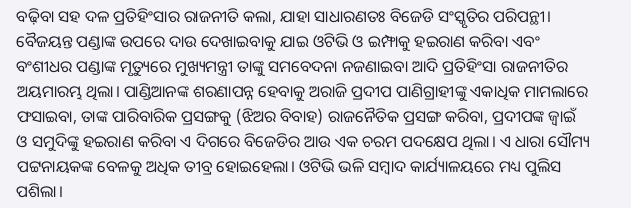ବଢ଼ିବା ସହ ଦଳ ପ୍ରତିହିଂସାର ରାଜନୀତି କଲା, ଯାହା ସାଧାରଣତଃ ବିଜେଡି ସଂସ୍କୃତିର ପରିପନ୍ଥୀ। ବୈଜୟନ୍ତ ପଣ୍ଡାଙ୍କ ଉପରେ ଦାଉ ଦେଖାଇବାକୁ ଯାଇ ଓଟିଭି ଓ ଇମ୍ଫାକୁ ହଇରାଣ କରିବା ଏବଂ ବଂଶୀଧର ପଣ୍ଡାଙ୍କ ମୃତ୍ୟୁରେ ମୁଖ୍ୟମନ୍ତ୍ରୀ ତାଙ୍କୁ ସମବେଦନା ନଜଣାଇବା ଆଦି ପ୍ରତିହିଂସା ରାଜନୀତିର ଅୟମାରମ୍ଭ ଥିଲା। ପାଣ୍ଡିଆନଙ୍କ ଶରଣାପନ୍ନ ହେବାକୁ ଅରାଜି ପ୍ରଦୀପ ପାଣିଗ୍ରାହୀଙ୍କୁ ଏକାଧିକ ମାମଲାରେ ଫସାଇବା, ତାଙ୍କ ପାରିବାରିକ ପ୍ରସଙ୍ଗକୁ (ଝିଅର ବିବାହ) ରାଜନୈତିକ ପ୍ରସଙ୍ଗ କରିବା, ପ୍ରଦୀପଙ୍କ ଜ୍ବାଇଁ ଓ ସମୁଦିଙ୍କୁ ହଇରାଣ କରିବା ଏ ଦିଗରେ ବିଜେଡିର ଆଉ ଏକ ଚରମ ପଦକ୍ଷେପ ଥିଲା। ଏ ଧାରା ସୌମ୍ୟ ପଟ୍ଟନାୟକଙ୍କ ବେଳକୁ ଅଧିକ ତୀବ୍ର ହୋଇହେଲା। ଓଟିଭି ଭଳି ସମ୍ବାଦ କାର୍ଯ୍ୟାଳୟରେ ମଧ୍ୟ ପୁଲିସ ପଶିଲା।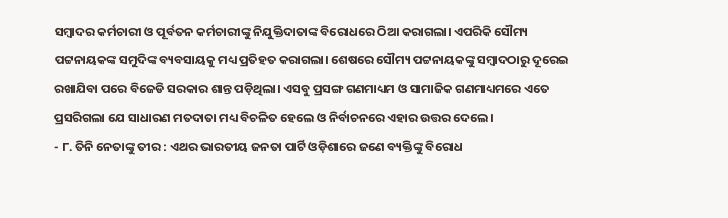ସମ୍ବାଦର କର୍ମଚାରୀ ଓ ପୂର୍ବତନ କର୍ମଚାରୀଙ୍କୁ ନିଯୁକ୍ତିଦାତାଙ୍କ ବିରୋଧରେ ଠିଆ କରାଗଲା। ଏପରିକି ସୌମ୍ୟ ପଟ୍ଟନାୟକଙ୍କ ସମୁଦିଙ୍କ ବ୍ୟବସାୟକୁ ମଧ୍ୟ ପ୍ରତିହତ କରାଗଲା। ଶେଷରେ ସୌମ୍ୟ ପଟ୍ଟନାୟକଙ୍କୁ ସମ୍ବାଦଠାରୁ ଦୂରେଇ ରଖାଯିବା ପରେ ବିଜେଡି ସରକାର ଶାନ୍ତ ପଡ଼ିଥିଲା। ଏସବୁ ପ୍ରସଙ୍ଗ ଗଣମାଧ୍ୟମ ଓ ସାମାଜିକ ଗଣମାଧ୍ୟମରେ ଏତେ ପ୍ରସରିଗଲା ଯେ ସାଧାରଣ ମତଦାତା ମଧ୍ୟ ବିଚଳିତ ହେଲେ ଓ ନିର୍ବାଚନରେ ଏହାର ଉତ୍ତର ଦେଲେ।
- ୮. ତିନି ନେତାଙ୍କୁ ତୀର : ଏଥର ଭାରତୀୟ ଜନତା ପାର୍ଟି ଓଡ଼ିଶାରେ ଜଣେ ବ୍ୟକ୍ତିଙ୍କୁ ବିରୋଧ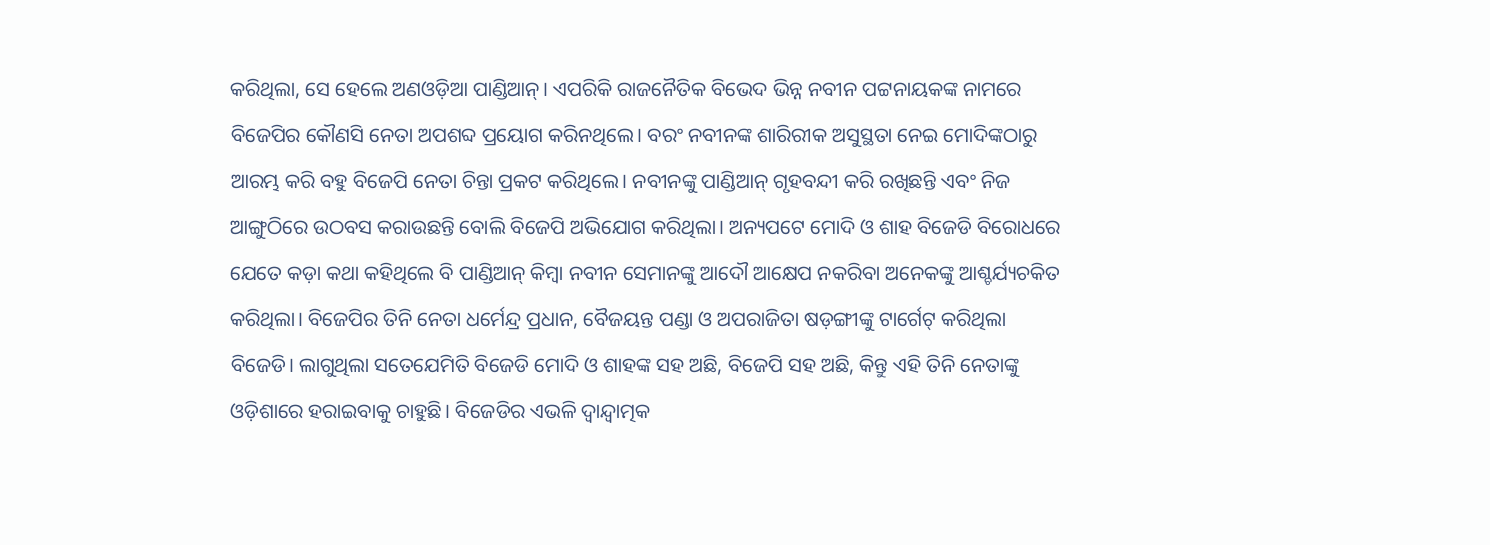କରିଥିଲା, ସେ ହେଲେ ଅଣଓଡ଼ିଆ ପାଣ୍ଡିଆନ୍। ଏପରିକି ରାଜନୈତିକ ବିଭେଦ ଭିନ୍ନ ନବୀନ ପଟ୍ଟନାୟକଙ୍କ ନାମରେ ବିଜେପିର କୌଣସି ନେତା ଅପଶବ୍ଦ ପ୍ରୟୋଗ କରିନଥିଲେ। ବରଂ ନବୀନଙ୍କ ଶାରିରୀକ ଅସୁସ୍ଥତା ନେଇ ମୋଦିଙ୍କଠାରୁ ଆରମ୍ଭ କରି ବହୁ ବିଜେପି ନେତା ଚିନ୍ତା ପ୍ରକଟ କରିଥିଲେ। ନବୀନଙ୍କୁ ପାଣ୍ଡିଆନ୍ ଗୃହବନ୍ଦୀ କରି ରଖିଛନ୍ତି ଏବଂ ନିଜ ଆଙ୍ଗୁଠିରେ ଉଠବସ କରାଉଛନ୍ତି ବୋଲି ବିଜେପି ଅଭିଯୋଗ କରିଥିଲା। ଅନ୍ୟପଟେ ମୋଦି ଓ ଶାହ ବିଜେଡି ବିରୋଧରେ ଯେତେ କଡ଼ା କଥା କହିଥିଲେ ବି ପାଣ୍ଡିଆନ୍ କିମ୍ବା ନବୀନ ସେମାନଙ୍କୁ ଆଦୌ ଆକ୍ଷେପ ନକରିବା ଅନେକଙ୍କୁ ଆଶ୍ଚର୍ଯ୍ୟଚକିତ କରିଥିଲା। ବିଜେପିର ତିନି ନେତା ଧର୍ମେନ୍ଦ୍ର ପ୍ରଧାନ, ବୈଜୟନ୍ତ ପଣ୍ଡା ଓ ଅପରାଜିତା ଷଡ଼ଙ୍ଗୀଙ୍କୁ ଟାର୍ଗେଟ୍ କରିଥିଲା ବିଜେଡି। ଲାଗୁଥିଲା ସତେଯେମିତି ବିଜେଡି ମୋଦି ଓ ଶାହଙ୍କ ସହ ଅଛି, ବିଜେପି ସହ ଅଛି, କିନ୍ତୁ ଏହି ତିନି ନେତାଙ୍କୁ ଓଡ଼ିଶାରେ ହରାଇବାକୁ ଚାହୁଛି। ବିଜେଡିର ଏଭଳି ଦ୍ବାନ୍ଦ୍ବାତ୍ମକ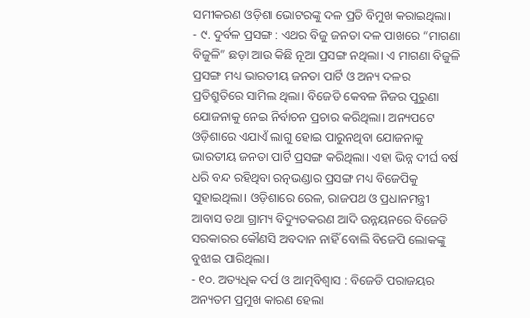ସମୀକରଣ ଓଡ଼ିଶା ଭୋଟରଙ୍କୁ ଦଳ ପ୍ରତି ବିମୁଖ କରାଇଥିଲା।
- ୯. ଦୁର୍ବଳ ପ୍ରସଙ୍ଗ : ଏଥର ବିଜୁ ଜନତା ଦଳ ପାଖରେ “ମାଗଣା ବିଜୁଳି” ଛଡ଼ା ଆଉ କିଛି ନୂଆ ପ୍ରସଙ୍ଗ ନଥିଲା। ଏ ମାଗଣା ବିଜୁଳି ପ୍ରସଙ୍ଗ ମଧ୍ୟ ଭାରତୀୟ ଜନତା ପାର୍ଟି ଓ ଅନ୍ୟ ଦଳର ପ୍ରତିଶ୍ରୁତିରେ ସାମିଲ ଥିଲା। ବିଜେଡି କେବଳ ନିଜର ପୁରୁଣା ଯୋଜନାକୁ ନେଇ ନିର୍ବାଚନ ପ୍ରଚାର କରିଥିଲା। ଅନ୍ୟପଟେ ଓଡ଼ିଶାରେ ଏଯାଏଁ ଲାଗୁ ହୋଇ ପାରୁନଥିବା ଯୋଜନାକୁ ଭାରତୀୟ ଜନତା ପାର୍ଟି ପ୍ରସଙ୍ଗ କରିଥିଲା। ଏହା ଭିନ୍ନ ଦୀର୍ଘ ବର୍ଷ ଧରି ବନ୍ଦ ରହିଥିବା ରତ୍ନଭଣ୍ଡାର ପ୍ରସଙ୍ଗ ମଧ୍ୟ ବିଜେପିକୁ ସୁହାଇଥିଲା। ଓଡ଼ିଶାରେ ରେଳ, ରାଜପଥ ଓ ପ୍ରଧାନମନ୍ତ୍ରୀ ଆବାସ ତଥା ଗ୍ରାମ୍ୟ ବିଦ୍ୟୁତକରଣ ଆଦି ଉନ୍ନୟନରେ ବିଜେଡି ସରକାରର କୌଣସି ଅବଦାନ ନାହିଁ ବୋଲି ବିଜେପି ଲୋକଙ୍କୁ ବୁଝାଇ ପାରିଥିଲା।
- ୧୦. ଅତ୍ୟଧିକ ଦର୍ପ ଓ ଆତ୍ମବିଶ୍ବାସ : ବିଜେଡି ପରାଜୟର ଅନ୍ୟତମ ପ୍ରମୁଖ କାରଣ ହେଲା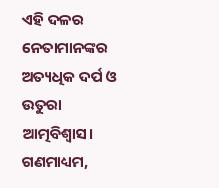ଏହି ଦଳର ନେତାମାନଙ୍କର ଅତ୍ୟଧିକ ଦର୍ପ ଓ ଉତୁରା ଆତ୍ମବିଶ୍ବାସ। ଗଣମାଧ୍ୟମ,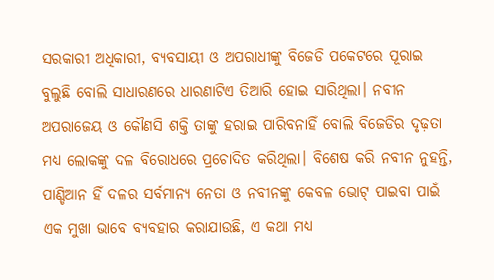ସରକାରୀ ଅଧିକାରୀ, ବ୍ୟବସାୟୀ ଓ ଅପରାଧୀଙ୍କୁ ବିଜେଡି ପକେଟରେ ପୂରାଇ ବୁଲୁଛି ବୋଲି ସାଧାରଣରେ ଧାରଣାଟିଏ ତିଆରି ହୋଇ ସାରିଥିଲା। ନବୀନ ଅପରାଜେୟ ଓ କୌଣସି ଶକ୍ତି ତାଙ୍କୁ ହରାଇ ପାରିବନାହିଁ ବୋଲି ବିଜେଡିର ଦୃଢ଼ତା ମଧ୍ୟ ଲୋକଙ୍କୁ ଦଳ ବିରୋଧରେ ପ୍ରଚୋଦିତ କରିଥିଲା। ବିଶେଷ କରି ନବୀନ ନୁହନ୍ତି, ପାଣ୍ଡିଆନ ହିଁ ଦଳର ସର୍ବମାନ୍ୟ ନେତା ଓ ନବୀନଙ୍କୁ କେବଳ ଭୋଟ୍ ପାଇବା ପାଇଁ ଏକ ମୁଖା ଭାବେ ବ୍ୟବହାର କରାଯାଉଛି, ଏ କଥା ମଧ୍ୟ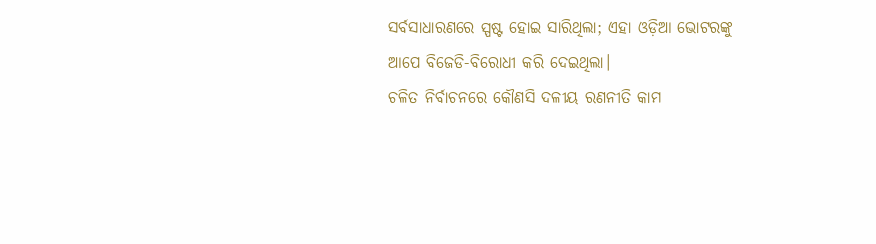ସର୍ବସାଧାରଣରେ ସ୍ପଷ୍ଟ ହୋଇ ସାରିଥିଲା; ଏହା ଓଡ଼ିଆ ଭୋଟରଙ୍କୁ ଆପେ ବିଜେଡି-ବିରୋଧୀ କରି ଦେଇଥିଲା।
ଚଳିତ ନିର୍ବାଚନରେ କୌଣସି ଦଳୀୟ ରଣନୀତି କାମ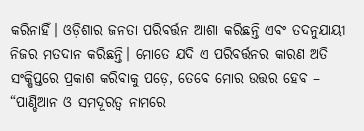କରିନାହିଁ। ଓଡ଼ିଶାର ଜନତା ପରିବର୍ତ୍ତନ ଆଶା କରିଛନ୍ତି ଏବଂ ତଦନୁଯାୟୀ ନିଜର ମତଦାନ କରିଛନ୍ତି। ମୋତେ ଯଦି ଏ ପରିବର୍ତ୍ତନର କାରଣ ଅତି ସଂକ୍ଷିପ୍ତରେ ପ୍ରକାଶ କରିବାକୁ ପଡ଼େ, ତେବେ ମୋର ଉତ୍ତର ହେବ – “ପାଣ୍ଡିଆନ ଓ ସମଦୂରତ୍ବ ନାମରେ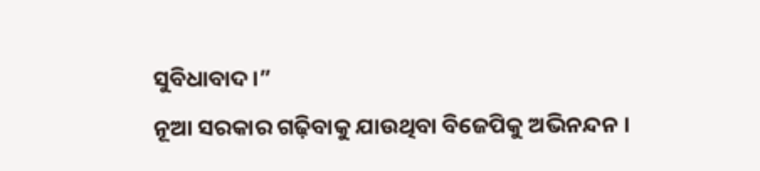ସୁବିଧାବାଦ।”
ନୂଆ ସରକାର ଗଢ଼ିବାକୁ ଯାଉଥିବା ବିଜେପିକୁ ଅଭିନନ୍ଦନ ।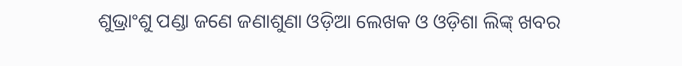ଶୁଭ୍ରାଂଶୁ ପଣ୍ଡା ଜଣେ ଜଣାଶୁଣା ଓଡ଼ିଆ ଲେଖକ ଓ ଓଡ଼ିଶା ଲିଙ୍କ୍ ଖବର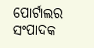ପୋର୍ଟାଲର ସଂପାଦକ